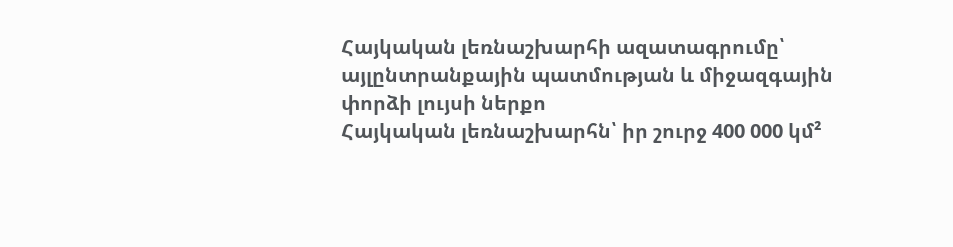Հայկական լեռնաշխարհի ազատագրումը՝ այլընտրանքային պատմության և միջազգային փորձի լույսի ներքո
Հայկական լեռնաշխարհն՝ իր շուրջ 400 000 կմ²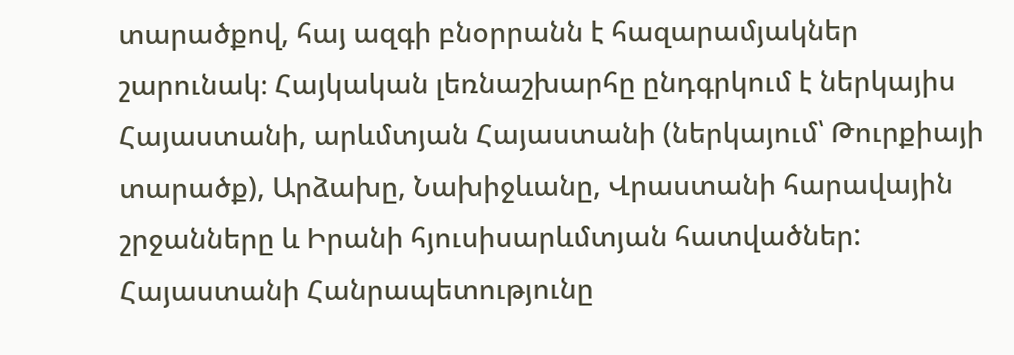տարածքով, հայ ազգի բնօրրանն է հազարամյակներ շարունակ։ Հայկական լեռնաշխարհը ընդգրկում է ներկայիս Հայաստանի, արևմտյան Հայաստանի (ներկայում՝ Թուրքիայի տարածք), Արձախը, Նախիջևանը, Վրաստանի հարավային շրջանները և Իրանի հյուսիսարևմտյան հատվածներ: Հայաստանի Հանրապետությունը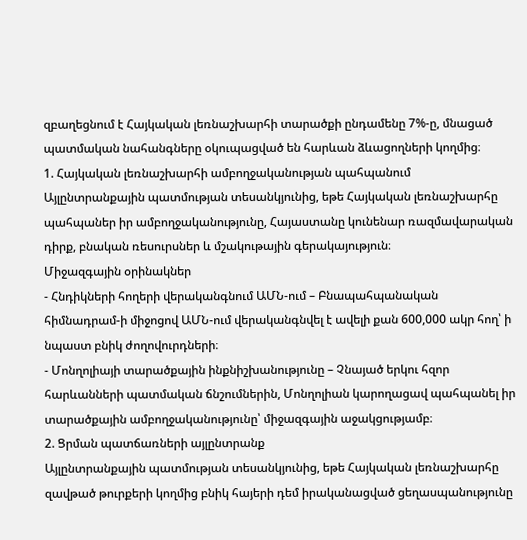զբաղեցնում է Հայկական լեռնաշխարհի տարածքի ընդամենը 7%-ը, մնացած պատմական նահանգները օկուպացված են հարևան ձևացողների կողմից։
1. Հայկական լեռնաշխարհի ամբողջականության պահպանում
Այլընտրանքային պատմության տեսանկյունից, եթե Հայկական լեռնաշխարհը պահպաներ իր ամբողջականությունը, Հայաստանը կունենար ռազմավարական դիրք, բնական ռեսուրսներ և մշակութային գերակայություն։
Միջազգային օրինակներ
- Հնդիկների հողերի վերականգնում ԱՄՆ-ում – Բնապահպանական հիմնադրամ-ի միջոցով ԱՄՆ-ում վերականգնվել է ավելի քան 600,000 ակր հող՝ ի նպաստ բնիկ ժողովուրդների։
- Մոնղոլիայի տարածքային ինքնիշխանությունը – Չնայած երկու հզոր հարևանների պատմական ճնշումներին, Մոնղոլիան կարողացավ պահպանել իր տարածքային ամբողջականությունը՝ միջազգային աջակցությամբ։
2. Ցրման պատճառների այլընտրանք
Այլընտրանքային պատմության տեսանկյունից, եթե Հայկական լեռնաշխարհը զավթած թուրքերի կողմից բնիկ հայերի դեմ իրականացված ցեղասպանությունը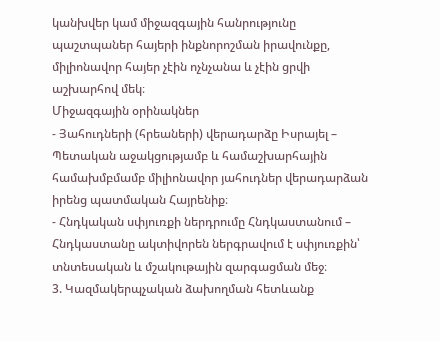կանխվեր կամ միջազգային հանրությունը պաշտպաներ հայերի ինքնորոշման իրավունքը, միլիոնավոր հայեր չէին ոչնչանա և չէին ցրվի աշխարհով մեկ։
Միջազգային օրինակներ
- Յահուդների (հրեաների) վերադարձը Իսրայել – Պետական աջակցությամբ և համաշխարհային համախմբմամբ միլիոնավոր յահուդներ վերադարձան իրենց պատմական Հայրենիք։
- Հնդկական սփյուռքի ներդրումը Հնդկաստանում – Հնդկաստանը ակտիվորեն ներգրավում է սփյուռքին՝ տնտեսական և մշակութային զարգացման մեջ։
3. Կազմակերպչական ձախողման հետևանք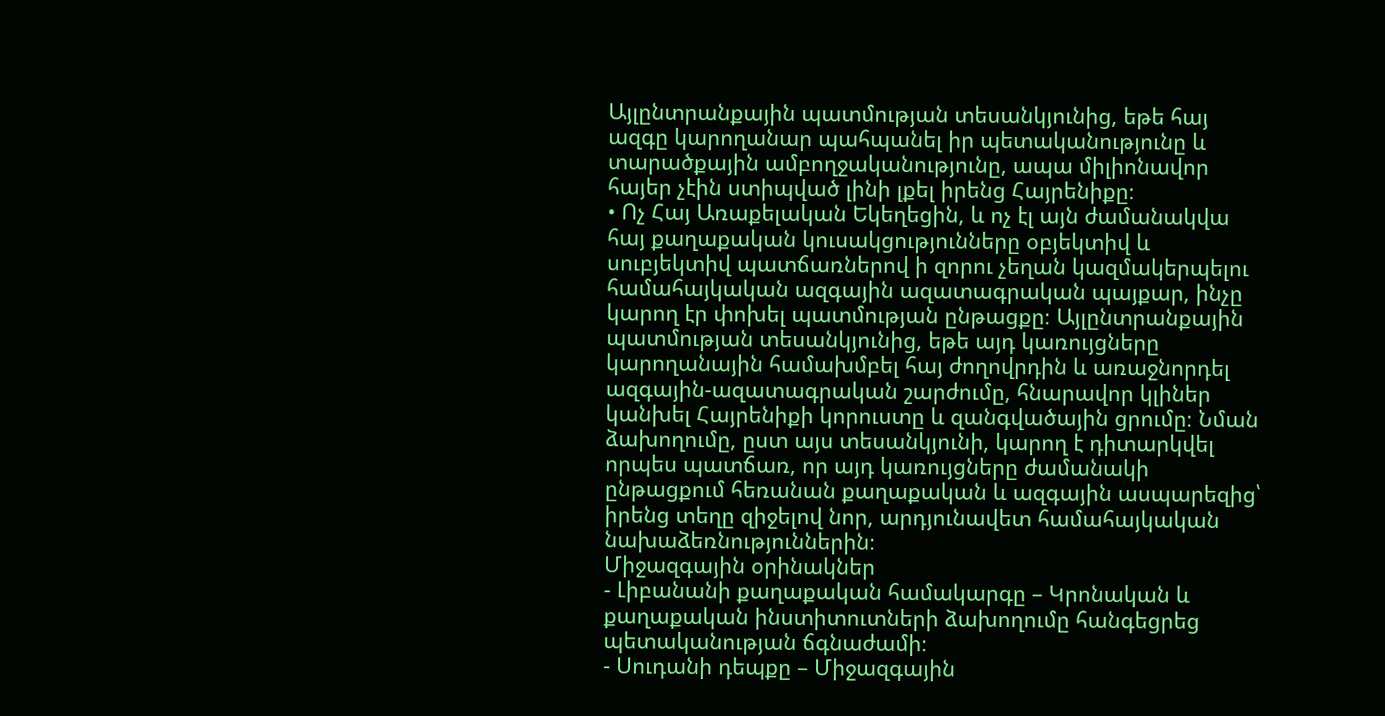Այլընտրանքային պատմության տեսանկյունից, եթե հայ ազգը կարողանար պահպանել իր պետականությունը և տարածքային ամբողջականությունը, ապա միլիոնավոր հայեր չէին ստիպված լինի լքել իրենց Հայրենիքը։
• Ոչ Հայ Առաքելական Եկեղեցին, և ոչ էլ այն ժամանակվա հայ քաղաքական կուսակցությունները օբյեկտիվ և սուբյեկտիվ պատճառներով ի զորու չեղան կազմակերպելու համահայկական ազգային ազատագրական պայքար, ինչը կարող էր փոխել պատմության ընթացքը։ Այլընտրանքային պատմության տեսանկյունից, եթե այդ կառույցները կարողանային համախմբել հայ ժողովրդին և առաջնորդել ազգային-ազատագրական շարժումը, հնարավոր կլիներ կանխել Հայրենիքի կորուստը և զանգվածային ցրումը։ Նման ձախողումը, ըստ այս տեսանկյունի, կարող է դիտարկվել որպես պատճառ, որ այդ կառույցները ժամանակի ընթացքում հեռանան քաղաքական և ազգային ասպարեզից՝ իրենց տեղը զիջելով նոր, արդյունավետ համահայկական նախաձեռնություններին։
Միջազգային օրինակներ
- Լիբանանի քաղաքական համակարգը – Կրոնական և քաղաքական ինստիտուտների ձախողումը հանգեցրեց պետականության ճգնաժամի։
- Սուդանի դեպքը – Միջազգային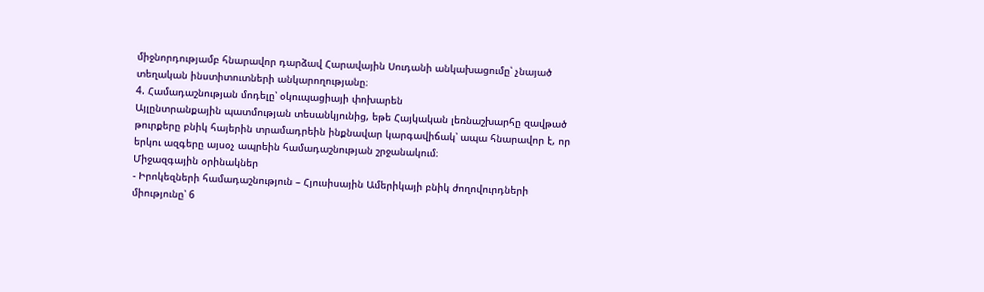միջնորդությամբ հնարավոր դարձավ Հարավային Սուդանի անկախացումը՝ չնայած տեղական ինստիտուտների անկարողությանը։
4. Համադաշնության մոդելը՝ օկուպացիայի փոխարեն
Այլընտրանքային պատմության տեսանկյունից, եթե Հայկական լեռնաշխարհը զավթած թուրքերը բնիկ հայերին տրամադրեին ինքնավար կարգավիճակ՝ ապա հնարավոր է, որ երկու ազգերը այսօչ ապրեին համադաշնության շրջանակում։
Միջազգային օրինակներ
- Իրոկեզների համադաշնություն – Հյուսիսային Ամերիկայի բնիկ ժողովուրդների միությունը՝ 6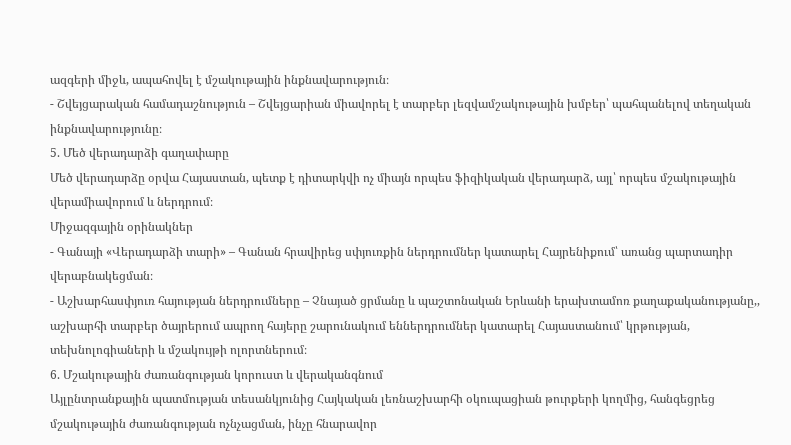ազգերի միջև, ապահովել է մշակութային ինքնավարություն։
- Շվեյցարական համադաշնություն – Շվեյցարիան միավորել է տարբեր լեզվամշակութային խմբեր՝ պահպանելով տեղական ինքնավարությունը։
5. Մեծ վերադարձի գաղափարը
Մեծ վերադարձը օրվա Հայաստան, պետք է դիտարկվի ոչ միայն որպես ֆիզիկական վերադարձ, այլ՝ որպես մշակութային վերամիավորում և ներդրում։
Միջազգային օրինակներ
- Գանայի «Վերադարձի տարի» – Գանան հրավիրեց սփյուռքին ներդրումներ կատարել Հայրենիքում՝ առանց պարտադիր վերաբնակեցման։
- Աշխարհասփյուռ հայության ներդրումները – Չնայած ցրմանը և պաշտոնական Երևանի երախտամոռ քաղաքականությանը,, աշխարհի տարբեր ծայրերում ապրող հայերը շարունակում եններդրումներ կատարել Հայաստանում՝ կրթության, տեխնոլոգիաների և մշակույթի ոլորտներում։
6. Մշակութային ժառանգության կորուստ և վերականգնում
Այլընտրանքային պատմության տեսանկյունից Հայկական լեռնաշխարհի օկուպացիան թուրքերի կողմից, հանգեցրեց մշակութային ժառանգության ոչնչացման, ինչը հնարավոր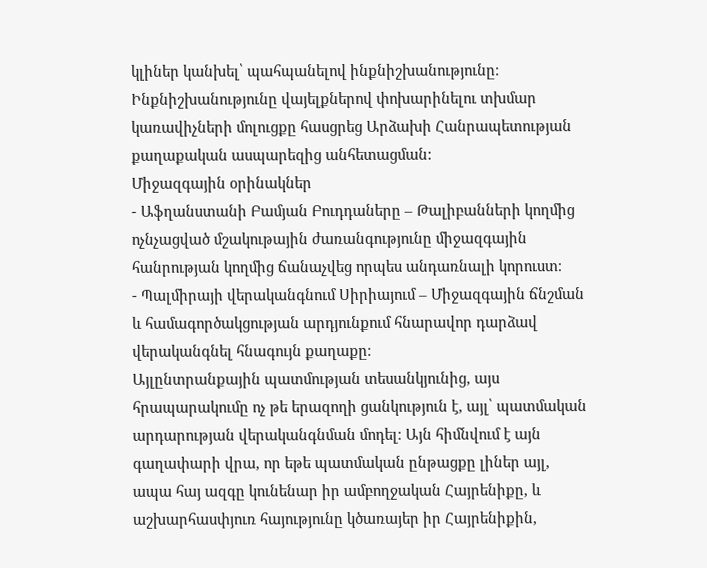կլիներ կանխել՝ պահպանելով ինքնիշխանությունը։ Ինքնիշխանությունը վայելքներով փոխարինելու տխմար կառավիչների մոլուցքը հասցրեց Արձախի Հանրապետության քաղաքական ասպարեզից անհետացման:
Միջազգային օրինակներ
- Աֆղանստանի Բամյան Բուդդաները – Թալիբանների կողմից ոչնչացված մշակութային ժառանգությունը միջազգային հանրության կողմից ճանաչվեց որպես անդառնալի կորուստ։
- Պալմիրայի վերականգնում Սիրիայում – Միջազգային ճնշման և համագործակցության արդյունքում հնարավոր դարձավ վերականգնել հնագույն քաղաքը։
Այլընտրանքային պատմության տեսանկյունից, այս հրապարակումը ոչ թե երազողի ցանկություն է, այլ՝ պատմական արդարության վերականգնման մոդել։ Այն հիմնվում է այն գաղափարի վրա, որ եթե պատմական ընթացքը լիներ այլ, ապա հայ ազգը կունենար իր ամբողջական Հայրենիքը, և աշխարհասփյուռ հայությունը կծառայեր իր Հայրենիքին,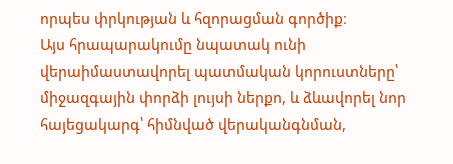որպես փրկության և հզորացման գործիք։
Այս հրապարակումը նպատակ ունի վերաիմաստավորել պատմական կորուստները՝ միջազգային փորձի լույսի ներքո, և ձևավորել նոր հայեցակարգ՝ հիմնված վերականգնման,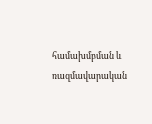համախմբման և ռազմավարական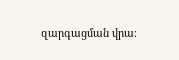զարգացման վրա։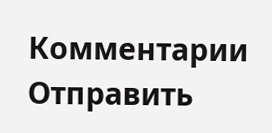Комментарии
Отправить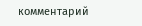комментарий